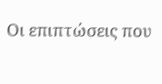Οι επιπτώσεις που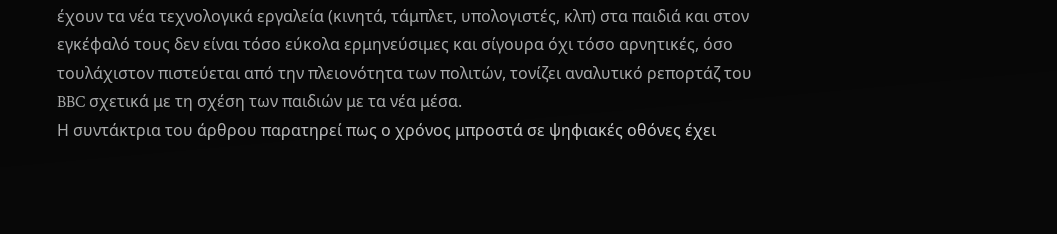έχουν τα νέα τεχνολογικά εργαλεία (κινητά, τάμπλετ, υπολογιστές, κλπ) στα παιδιά και στον εγκέφαλό τους δεν είναι τόσο εύκολα ερμηνεύσιμες και σίγουρα όχι τόσο αρνητικές, όσο τουλάχιστον πιστεύεται από την πλειονότητα των πολιτών, τονίζει αναλυτικό ρεπορτάζ του BBC σχετικά με τη σχέση των παιδιών με τα νέα μέσα.
Η συντάκτρια του άρθρου παρατηρεί πως ο χρόνος μπροστά σε ψηφιακές οθόνες έχει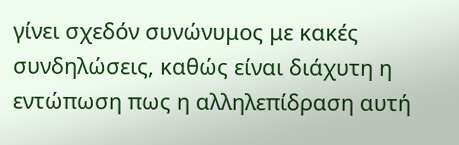γίνει σχεδόν συνώνυμος με κακές συνδηλώσεις, καθώς είναι διάχυτη η εντώπωση πως η αλληλεπίδραση αυτή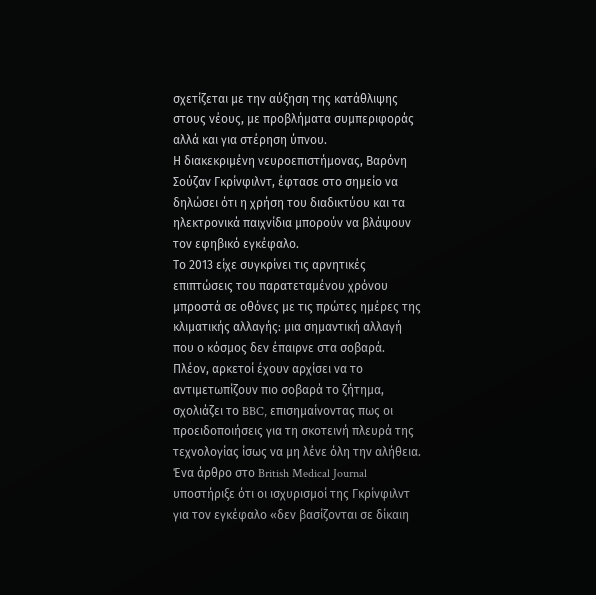σχετίζεται με την αύξηση της κατάθλιψης στους νέους, με προβλήματα συμπεριφοράς αλλά και για στέρηση ύπνου.
Η διακεκριμένη νευροεπιστήμονας, Βαρόνη Σούζαν Γκρίνφιλντ, έφτασε στο σημείο να δηλώσει ότι η χρήση του διαδικτύου και τα ηλεκτρονικά παιχνίδια μπορούν να βλάψουν τον εφηβικό εγκέφαλο.
Το 2013 είχε συγκρίνει τις αρνητικές επιπτώσεις του παρατεταμένου χρόνου μπροστά σε οθόνες με τις πρώτες ημέρες της κλιματικής αλλαγής: μια σημαντική αλλαγή που ο κόσμος δεν έπαιρνε στα σοβαρά.
Πλέον, αρκετοί έχουν αρχίσει να το αντιμετωπίζουν πιο σοβαρά το ζήτημα, σχολιάζει το BBC, επισημαίνοντας πως οι προειδοποιήσεις για τη σκοτεινή πλευρά της τεχνολογίας ίσως να μη λένε όλη την αλήθεια.
Ένα άρθρο στο British Medical Journal υποστήριξε ότι οι ισχυρισμοί της Γκρίνφιλντ για τον εγκέφαλο «δεν βασίζονται σε δίκαιη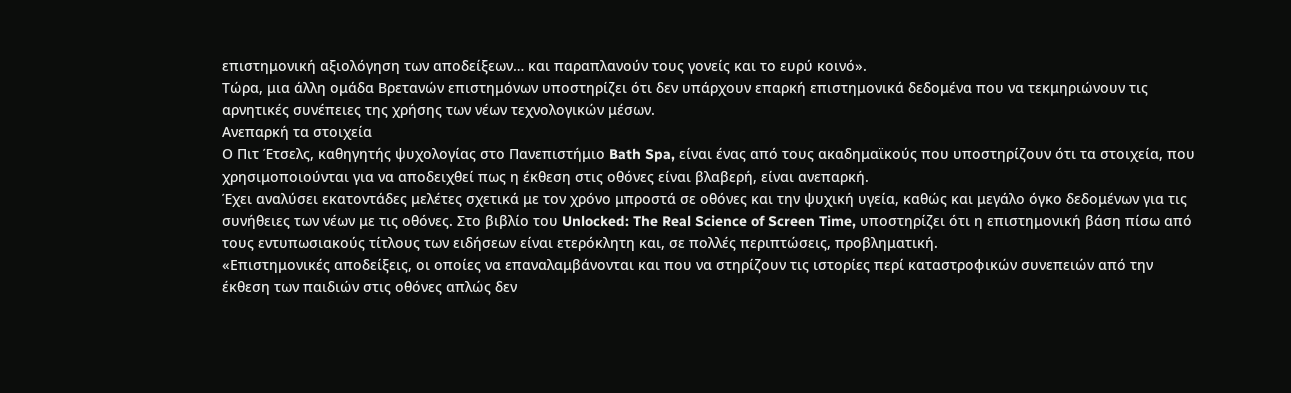επιστημονική αξιολόγηση των αποδείξεων… και παραπλανούν τους γονείς και το ευρύ κοινό».
Τώρα, μια άλλη ομάδα Βρετανών επιστημόνων υποστηρίζει ότι δεν υπάρχουν επαρκή επιστημονικά δεδομένα που να τεκμηριώνουν τις αρνητικές συνέπειες της χρήσης των νέων τεχνολογικών μέσων.
Ανεπαρκή τα στοιχεία
Ο Πιτ Έτσελς, καθηγητής ψυχολογίας στο Πανεπιστήμιο Bath Spa, είναι ένας από τους ακαδημαϊκούς που υποστηρίζουν ότι τα στοιχεία, που χρησιμοποιούνται για να αποδειχθεί πως η έκθεση στις οθόνες είναι βλαβερή, είναι ανεπαρκή.
Έχει αναλύσει εκατοντάδες μελέτες σχετικά με τον χρόνο μπροστά σε οθόνες και την ψυχική υγεία, καθώς και μεγάλο όγκο δεδομένων για τις συνήθειες των νέων με τις οθόνες. Στο βιβλίο του Unlocked: The Real Science of Screen Time, υποστηρίζει ότι η επιστημονική βάση πίσω από τους εντυπωσιακούς τίτλους των ειδήσεων είναι ετερόκλητη και, σε πολλές περιπτώσεις, προβληματική.
«Επιστημονικές αποδείξεις, οι οποίες να επαναλαμβάνονται και που να στηρίζουν τις ιστορίες περί καταστροφικών συνεπειών από την έκθεση των παιδιών στις οθόνες απλώς δεν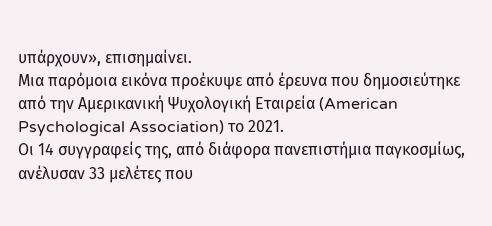υπάρχουν», επισημαίνει.
Μια παρόμοια εικόνα προέκυψε από έρευνα που δημοσιεύτηκε από την Αμερικανική Ψυχολογική Εταιρεία (American Psychological Association) το 2021.
Οι 14 συγγραφείς της, από διάφορα πανεπιστήμια παγκοσμίως, ανέλυσαν 33 μελέτες που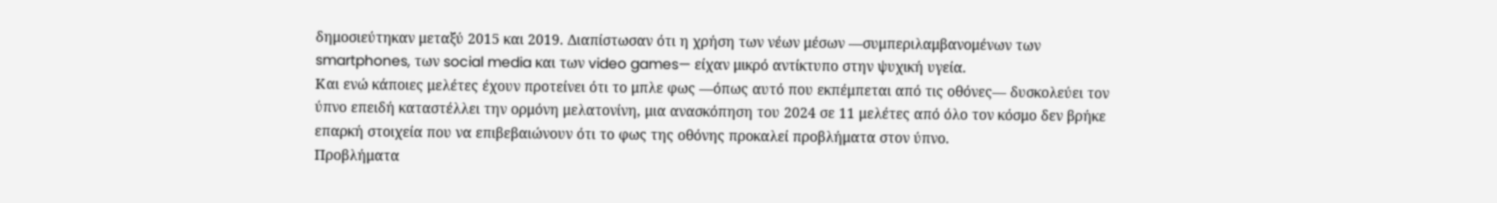δημοσιεύτηκαν μεταξύ 2015 και 2019. Διαπίστωσαν ότι η χρήση των νέων μέσων —συμπεριλαμβανομένων των smartphones, των social media και των video games— είχαν μικρό αντίκτυπο στην ψυχική υγεία.
Και ενώ κάποιες μελέτες έχουν προτείνει ότι το μπλε φως —όπως αυτό που εκπέμπεται από τις οθόνες— δυσκολεύει τον ύπνο επειδή καταστέλλει την ορμόνη μελατονίνη, μια ανασκόπηση του 2024 σε 11 μελέτες από όλο τον κόσμο δεν βρήκε επαρκή στοιχεία που να επιβεβαιώνουν ότι το φως της οθόνης προκαλεί προβλήματα στον ύπνο.
Προβλήματα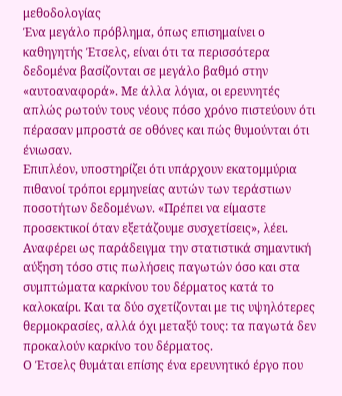μεθοδολογίας
Ένα μεγάλο πρόβλημα, όπως επισημαίνει ο καθηγητής Έτσελς, είναι ότι τα περισσότερα δεδομένα βασίζονται σε μεγάλο βαθμό στην «αυτοαναφορά». Με άλλα λόγια, οι ερευνητές απλώς ρωτούν τους νέους πόσο χρόνο πιστεύουν ότι πέρασαν μπροστά σε οθόνες και πώς θυμούνται ότι ένιωσαν.
Επιπλέον, υποστηρίζει ότι υπάρχουν εκατομμύρια πιθανοί τρόποι ερμηνείας αυτών των τεράστιων ποσοτήτων δεδομένων. «Πρέπει να είμαστε προσεκτικοί όταν εξετάζουμε συσχετίσεις», λέει.
Αναφέρει ως παράδειγμα την στατιστικά σημαντική αύξηση τόσο στις πωλήσεις παγωτών όσο και στα συμπτώματα καρκίνου του δέρματος κατά το καλοκαίρι. Και τα δύο σχετίζονται με τις υψηλότερες θερμοκρασίες, αλλά όχι μεταξύ τους: τα παγωτά δεν προκαλούν καρκίνο του δέρματος.
Ο Έτσελς θυμάται επίσης ένα ερευνητικό έργο που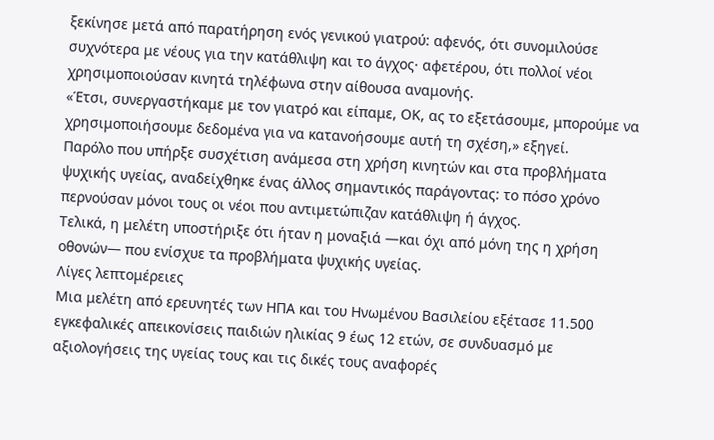ξεκίνησε μετά από παρατήρηση ενός γενικού γιατρού: αφενός, ότι συνομιλούσε συχνότερα με νέους για την κατάθλιψη και το άγχος· αφετέρου, ότι πολλοί νέοι χρησιμοποιούσαν κινητά τηλέφωνα στην αίθουσα αναμονής.
«Έτσι, συνεργαστήκαμε με τον γιατρό και είπαμε, ΟΚ, ας το εξετάσουμε, μπορούμε να χρησιμοποιήσουμε δεδομένα για να κατανοήσουμε αυτή τη σχέση,» εξηγεί.
Παρόλο που υπήρξε συσχέτιση ανάμεσα στη χρήση κινητών και στα προβλήματα ψυχικής υγείας, αναδείχθηκε ένας άλλος σημαντικός παράγοντας: το πόσο χρόνο περνούσαν μόνοι τους οι νέοι που αντιμετώπιζαν κατάθλιψη ή άγχος.
Τελικά, η μελέτη υποστήριξε ότι ήταν η μοναξιά —και όχι από μόνη της η χρήση οθονών— που ενίσχυε τα προβλήματα ψυχικής υγείας.
Λίγες λεπτομέρειες
Μια μελέτη από ερευνητές των ΗΠΑ και του Ηνωμένου Βασιλείου εξέτασε 11.500 εγκεφαλικές απεικονίσεις παιδιών ηλικίας 9 έως 12 ετών, σε συνδυασμό με αξιολογήσεις της υγείας τους και τις δικές τους αναφορές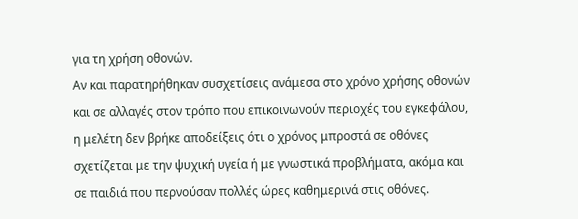για τη χρήση οθονών.
Αν και παρατηρήθηκαν συσχετίσεις ανάμεσα στο χρόνο χρήσης οθονών και σε αλλαγές στον τρόπο που επικοινωνούν περιοχές του εγκεφάλου, η μελέτη δεν βρήκε αποδείξεις ότι ο χρόνος μπροστά σε οθόνες σχετίζεται με την ψυχική υγεία ή με γνωστικά προβλήματα, ακόμα και σε παιδιά που περνούσαν πολλές ώρες καθημερινά στις οθόνες.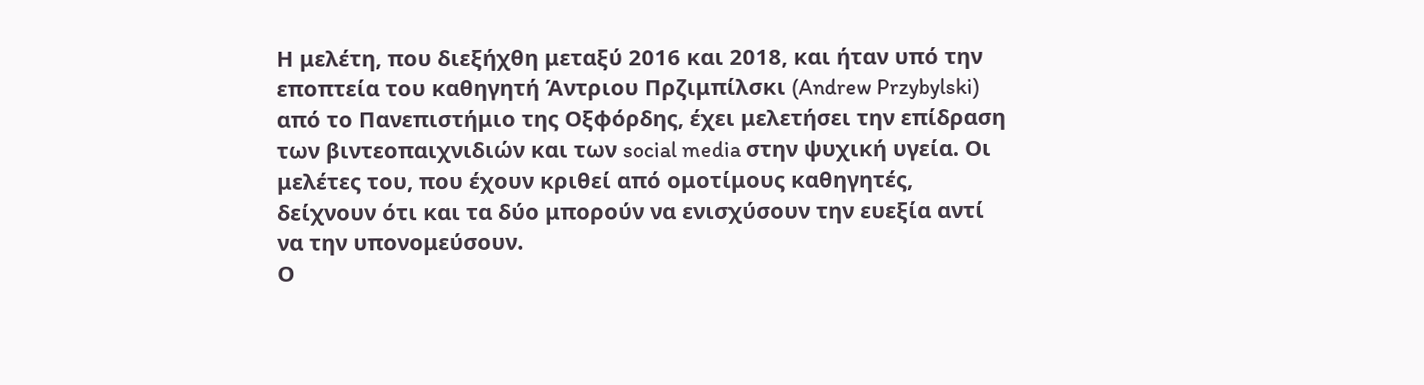Η μελέτη, που διεξήχθη μεταξύ 2016 και 2018, και ήταν υπό την εποπτεία του καθηγητή Άντριου Πρζιμπίλσκι (Andrew Przybylski) από το Πανεπιστήμιο της Οξφόρδης, έχει μελετήσει την επίδραση των βιντεοπαιχνιδιών και των social media στην ψυχική υγεία. Οι μελέτες του, που έχουν κριθεί από ομοτίμους καθηγητές, δείχνουν ότι και τα δύο μπορούν να ενισχύσουν την ευεξία αντί να την υπονομεύσουν.
Ο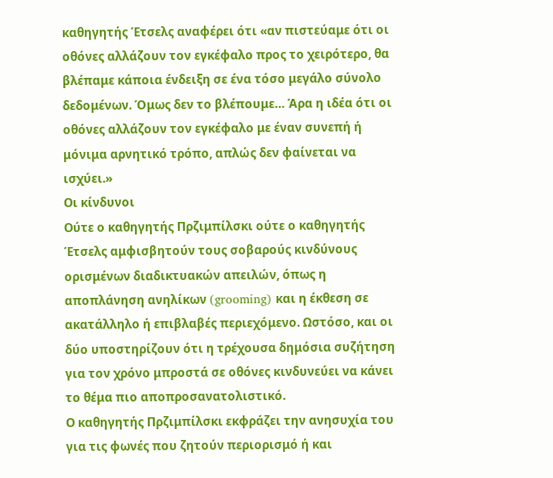καθηγητής Έτσελς αναφέρει ότι «αν πιστεύαμε ότι οι οθόνες αλλάζουν τον εγκέφαλο προς το χειρότερο, θα βλέπαμε κάποια ένδειξη σε ένα τόσο μεγάλο σύνολο δεδομένων. Όμως δεν το βλέπουμε… Άρα η ιδέα ότι οι οθόνες αλλάζουν τον εγκέφαλο με έναν συνεπή ή μόνιμα αρνητικό τρόπο, απλώς δεν φαίνεται να ισχύει.»
Οι κίνδυνοι
Ούτε ο καθηγητής Πρζιμπίλσκι ούτε ο καθηγητής Έτσελς αμφισβητούν τους σοβαρούς κινδύνους ορισμένων διαδικτυακών απειλών, όπως η αποπλάνηση ανηλίκων (grooming) και η έκθεση σε ακατάλληλο ή επιβλαβές περιεχόμενο. Ωστόσο, και οι δύο υποστηρίζουν ότι η τρέχουσα δημόσια συζήτηση για τον χρόνο μπροστά σε οθόνες κινδυνεύει να κάνει το θέμα πιο αποπροσανατολιστικό.
Ο καθηγητής Πρζιμπίλσκι εκφράζει την ανησυχία του για τις φωνές που ζητούν περιορισμό ή και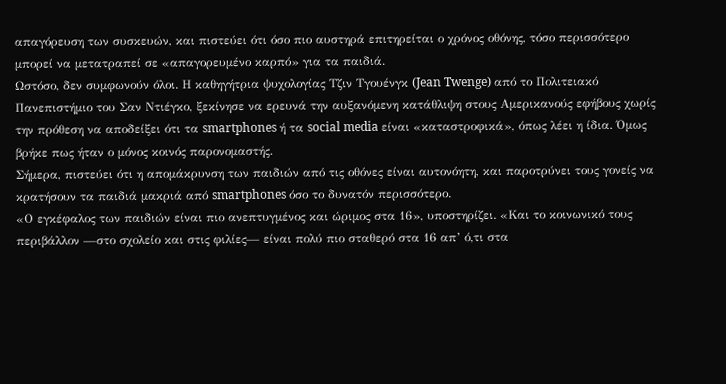απαγόρευση των συσκευών, και πιστεύει ότι όσο πιο αυστηρά επιτηρείται ο χρόνος οθόνης, τόσο περισσότερο μπορεί να μετατραπεί σε «απαγορευμένο καρπό» για τα παιδιά.
Ωστόσο, δεν συμφωνούν όλοι. Η καθηγήτρια ψυχολογίας Τζιν Τγουένγκ (Jean Twenge) από το Πολιτειακό Πανεπιστήμιο του Σαν Ντιέγκο, ξεκίνησε να ερευνά την αυξανόμενη κατάθλιψη στους Αμερικανούς εφήβους χωρίς την πρόθεση να αποδείξει ότι τα smartphones ή τα social media είναι «καταστροφικά», όπως λέει η ίδια. Όμως βρήκε πως ήταν ο μόνος κοινός παρονομαστής.
Σήμερα, πιστεύει ότι η απομάκρυνση των παιδιών από τις οθόνες είναι αυτονόητη, και παροτρύνει τους γονείς να κρατήσουν τα παιδιά μακριά από smartphones όσο το δυνατόν περισσότερο.
«Ο εγκέφαλος των παιδιών είναι πιο ανεπτυγμένος και ώριμος στα 16», υποστηρίζει. «Και το κοινωνικό τους περιβάλλον —στο σχολείο και στις φιλίες— είναι πολύ πιο σταθερό στα 16 απ’ ό,τι στα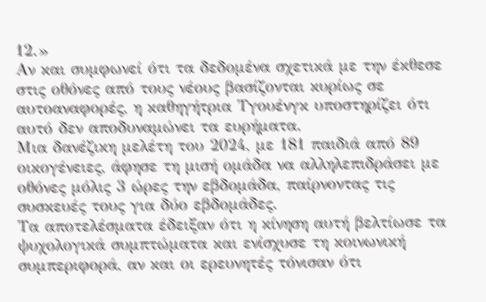12.»
Αν και συμφωνεί ότι τα δεδομένα σχετικά με την έκθεσε στις οθόνες από τους νέους βασίζονται κυρίως σε αυτοαναφορές, η καθηγήτρια Τγουένγκ υποστηρίζει ότι αυτό δεν αποδυναμώνει τα ευρήματα.
Μια δανέζικη μελέτη του 2024, με 181 παιδιά από 89 οικογένειες, άφησε τη μισή ομάδα να αλληλεπιδράσει με οθόνες μόλις 3 ώρες την εβδομάδα, παίρνοντας τις συσκευές τους για δύο εβδομάδες.
Τα αποτελέσματα έδειξαν ότι η κίνηση αυτή βελτίωσε τα ψυχολογικά συμπτώματα και ενίσχυσε τη κοινωνική συμπεριφορά, αν και οι ερευνητές τόνισαν ότι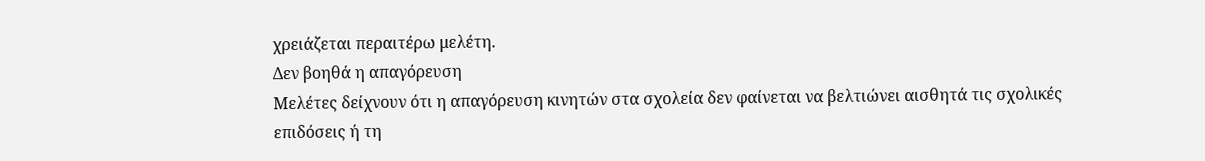χρειάζεται περαιτέρω μελέτη.
Δεν βοηθά η απαγόρευση
Μελέτες δείχνουν ότι η απαγόρευση κινητών στα σχολεία δεν φαίνεται να βελτιώνει αισθητά τις σχολικές επιδόσεις ή τη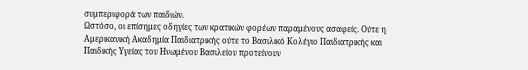συμπεριφορά των παιδιών.
Ωστόσο, οι επίσημες οδηγίες των κρατικών φορέων παραμένους ασαφείς. Ούτε η Αμερικανική Ακαδημία Παιδιατρικής ούτε το Βασιλικό Κολέγιο Παιδιατρικής και Παιδικής Υγείας του Ηνωμένου Βασιλείου προτείνουν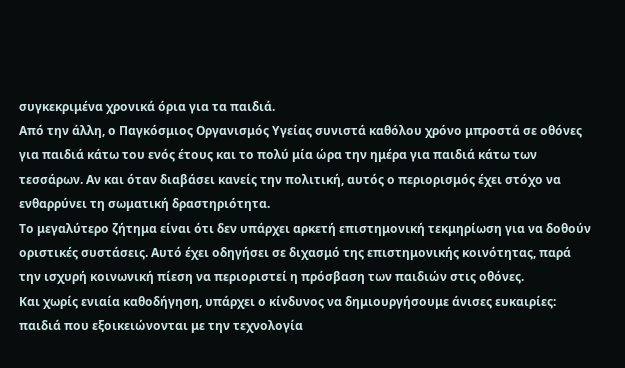συγκεκριμένα χρονικά όρια για τα παιδιά.
Από την άλλη, ο Παγκόσμιος Οργανισμός Υγείας συνιστά καθόλου χρόνο μπροστά σε οθόνες για παιδιά κάτω του ενός έτους και το πολύ μία ώρα την ημέρα για παιδιά κάτω των τεσσάρων. Αν και όταν διαβάσει κανείς την πολιτική, αυτός ο περιορισμός έχει στόχο να ενθαρρύνει τη σωματική δραστηριότητα.
Το μεγαλύτερο ζήτημα είναι ότι δεν υπάρχει αρκετή επιστημονική τεκμηρίωση για να δοθούν οριστικές συστάσεις. Αυτό έχει οδηγήσει σε διχασμό της επιστημονικής κοινότητας, παρά την ισχυρή κοινωνική πίεση να περιοριστεί η πρόσβαση των παιδιών στις οθόνες.
Και χωρίς ενιαία καθοδήγηση, υπάρχει ο κίνδυνος να δημιουργήσουμε άνισες ευκαιρίες: παιδιά που εξοικειώνονται με την τεχνολογία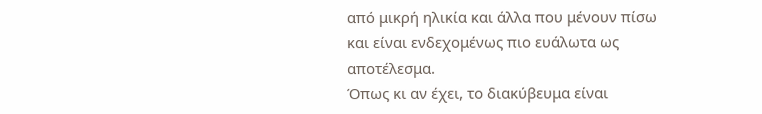από μικρή ηλικία και άλλα που μένουν πίσω και είναι ενδεχομένως πιο ευάλωτα ως αποτέλεσμα.
Όπως κι αν έχει, το διακύβευμα είναι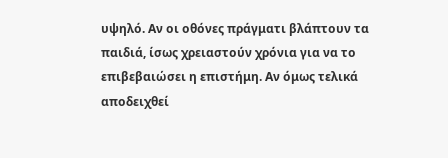υψηλό. Αν οι οθόνες πράγματι βλάπτουν τα παιδιά, ίσως χρειαστούν χρόνια για να το επιβεβαιώσει η επιστήμη. Αν όμως τελικά αποδειχθεί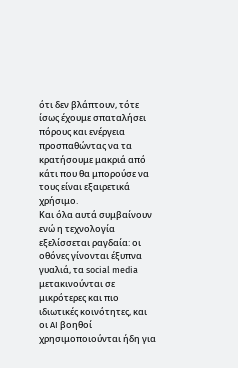ότι δεν βλάπτουν, τότε ίσως έχουμε σπαταλήσει πόρους και ενέργεια προσπαθώντας να τα κρατήσουμε μακριά από κάτι που θα μπορούσε να τους είναι εξαιρετικά χρήσιμο.
Και όλα αυτά συμβαίνουν ενώ η τεχνολογία εξελίσσεται ραγδαία: οι οθόνες γίνονται έξυπνα γυαλιά, τα social media μετακινούνται σε μικρότερες και πιο ιδιωτικές κοινότητες, και οι AI βοηθοί χρησιμοποιούνται ήδη για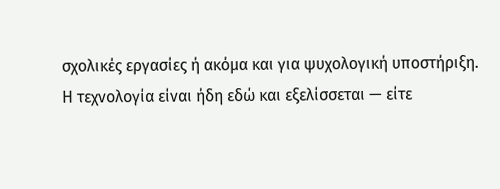σχολικές εργασίες ή ακόμα και για ψυχολογική υποστήριξη.
Η τεχνολογία είναι ήδη εδώ και εξελίσσεται — είτε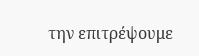την επιτρέψουμε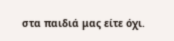στα παιδιά μας είτε όχι.